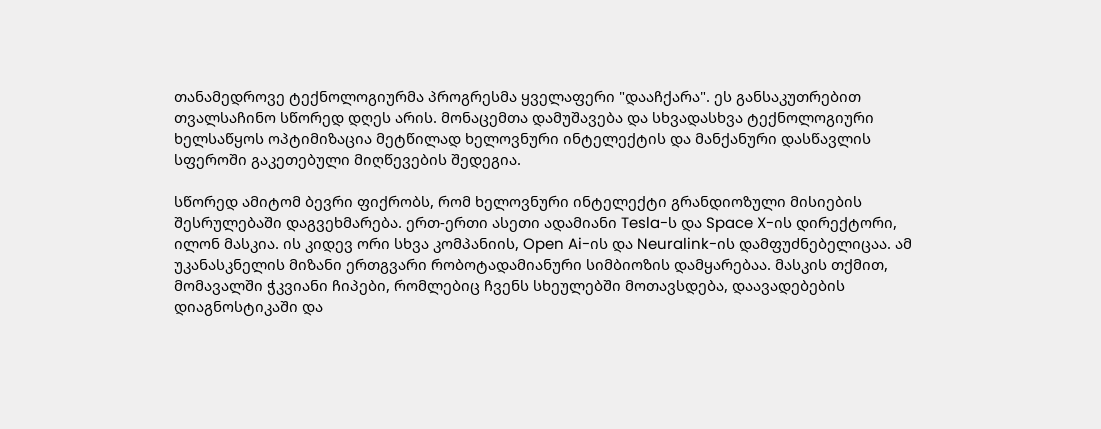თანამედროვე ტექნოლოგიურმა პროგრესმა ყველაფერი "დააჩქარა". ეს განსაკუთრებით თვალსაჩინო სწორედ დღეს არის. მონაცემთა დამუშავება და სხვადასხვა ტექნოლოგიური ხელსაწყოს ოპტიმიზაცია მეტწილად ხელოვნური ინტელექტის და მანქანური დასწავლის სფეროში გაკეთებული მიღწევების შედეგია.

სწორედ ამიტომ ბევრი ფიქრობს, რომ ხელოვნური ინტელექტი გრანდიოზული მისიების შესრულებაში დაგვეხმარება. ერთ-ერთი ასეთი ადამიანი Tesla-ს და Space X-ის დირექტორი, ილონ მასკია. ის კიდევ ორი სხვა კომპანიის, Open Ai-ის და Neuralink-ის დამფუძნებელიცაა. ამ უკანასკნელის მიზანი ერთგვარი რობოტადამიანური სიმბიოზის დამყარებაა. მასკის თქმით, მომავალში ჭკვიანი ჩიპები, რომლებიც ჩვენს სხეულებში მოთავსდება, დაავადებების დიაგნოსტიკაში და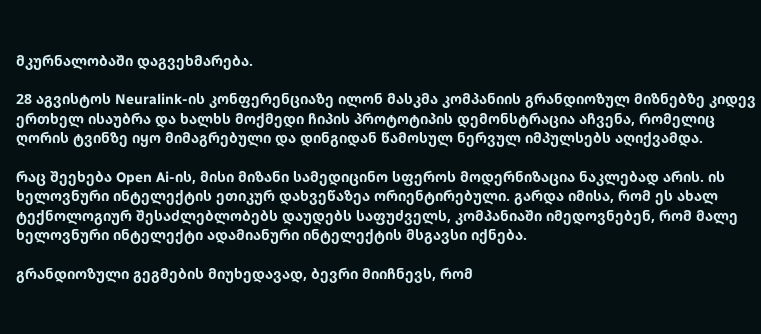მკურნალობაში დაგვეხმარება.

28 აგვისტოს Neuralink-ის კონფერენციაზე ილონ მასკმა კომპანიის გრანდიოზულ მიზნებზე კიდევ ერთხელ ისაუბრა და ხალხს მოქმედი ჩიპის პროტოტიპის დემონსტრაცია აჩვენა, რომელიც ღორის ტვინზე იყო მიმაგრებული და დინგიდან წამოსულ ნერვულ იმპულსებს აღიქვამდა.

რაც შეეხება Open Ai-ის, მისი მიზანი სამედიცინო სფეროს მოდერნიზაცია ნაკლებად არის. ის ხელოვნური ინტელექტის ეთიკურ დახვეწაზეა ორიენტირებული. გარდა იმისა, რომ ეს ახალ ტექნოლოგიურ შესაძლებლობებს დაუდებს საფუძველს, კომპანიაში იმედოვნებენ, რომ მალე ხელოვნური ინტელექტი ადამიანური ინტელექტის მსგავსი იქნება.

გრანდიოზული გეგმების მიუხედავად, ბევრი მიიჩნევს, რომ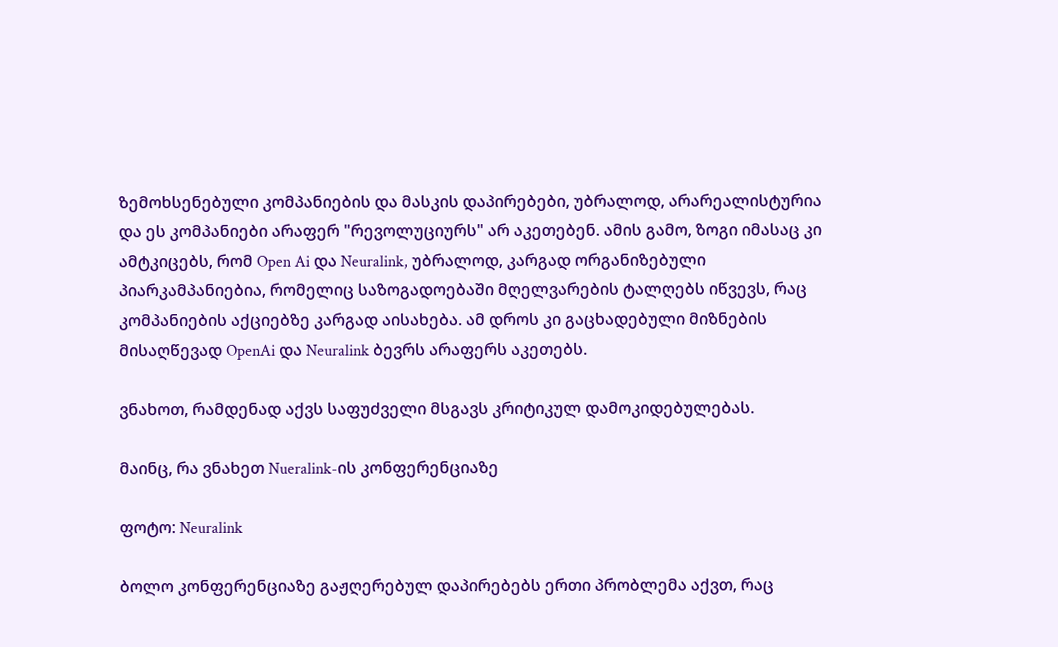ზემოხსენებული კომპანიების და მასკის დაპირებები, უბრალოდ, არარეალისტურია და ეს კომპანიები არაფერ "რევოლუციურს" არ აკეთებენ. ამის გამო, ზოგი იმასაც კი ამტკიცებს, რომ Open Ai და Neuralink, უბრალოდ, კარგად ორგანიზებული პიარკამპანიებია, რომელიც საზოგადოებაში მღელვარების ტალღებს იწვევს, რაც კომპანიების აქციებზე კარგად აისახება. ამ დროს კი გაცხადებული მიზნების მისაღწევად OpenAi და Neuralink ბევრს არაფერს აკეთებს.

ვნახოთ, რამდენად აქვს საფუძველი მსგავს კრიტიკულ დამოკიდებულებას.

მაინც, რა ვნახეთ Nueralink-ის კონფერენციაზე

ფოტო: Neuralink

ბოლო კონფერენციაზე გაჟღერებულ დაპირებებს ერთი პრობლემა აქვთ, რაც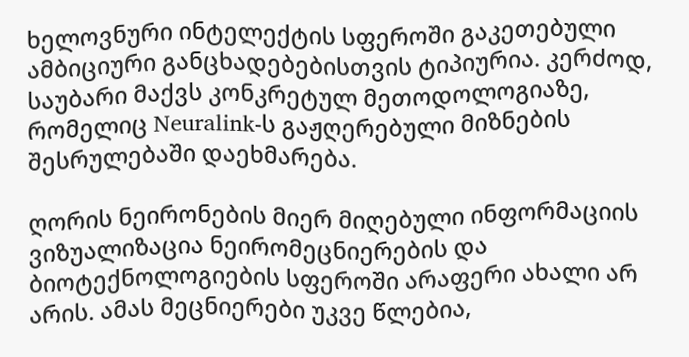ხელოვნური ინტელექტის სფეროში გაკეთებული ამბიციური განცხადებებისთვის ტიპიურია. კერძოდ, საუბარი მაქვს კონკრეტულ მეთოდოლოგიაზე, რომელიც Neuralink-ს გაჟღერებული მიზნების შესრულებაში დაეხმარება.

ღორის ნეირონების მიერ მიღებული ინფორმაციის ვიზუალიზაცია ნეირომეცნიერების და ბიოტექნოლოგიების სფეროში არაფერი ახალი არ არის. ამას მეცნიერები უკვე წლებია,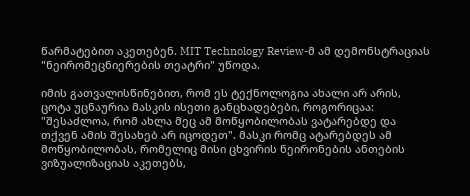წარმატებით აკეთებენ. MIT Technology Review-მ ამ დემონსტრაციას "ნეირომეცნიერების თეატრი" უწოდა.

იმის გათვალისწინებით, რომ ეს ტექნოლოგია ახალი არ არის, ცოტა უცნაურია მასკის ისეთი განცხადებები, როგორიცაა: "შესაძლოა, რომ ახლა მეც ამ მოწყობილობას ვატარებდე და თქვენ ამის შესახებ არ იცოდეთ". მასკი რომც ატარებდეს ამ მოწყობილობას, რომელიც მისი ცხვირის ნეირონების ანთების ვიზუალიზაციას აკეთებს,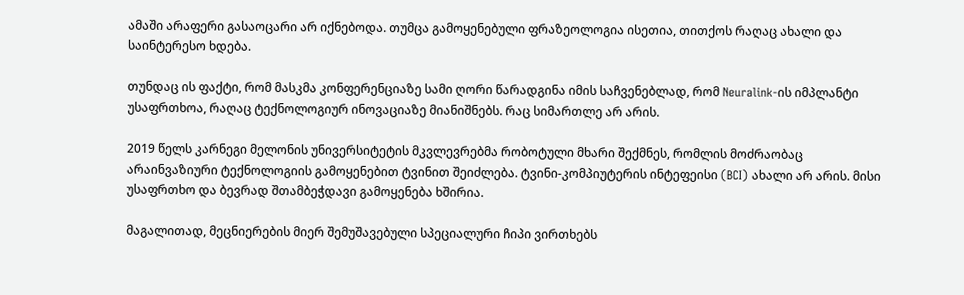ამაში არაფერი გასაოცარი არ იქნებოდა. თუმცა გამოყენებული ფრაზეოლოგია ისეთია, თითქოს რაღაც ახალი და საინტერესო ხდება.

თუნდაც ის ფაქტი, რომ მასკმა კონფერენციაზე სამი ღორი წარადგინა იმის საჩვენებლად, რომ Neuralink-ის იმპლანტი უსაფრთხოა, რაღაც ტექნოლოგიურ ინოვაციაზე მიანიშნებს. რაც სიმართლე არ არის.

2019 წელს კარნეგი მელონის უნივერსიტეტის მკვლევრებმა რობოტული მხარი შექმნეს, რომლის მოძრაობაც არაინვაზიური ტექნოლოგიის გამოყენებით ტვინით შეიძლება. ტვინი-კომპიუტერის ინტეფეისი (BCI) ახალი არ არის. მისი უსაფრთხო და ბევრად შთამბეჭდავი გამოყენება ხშირია.

მაგალითად, მეცნიერების მიერ შემუშავებული სპეციალური ჩიპი ვირთხებს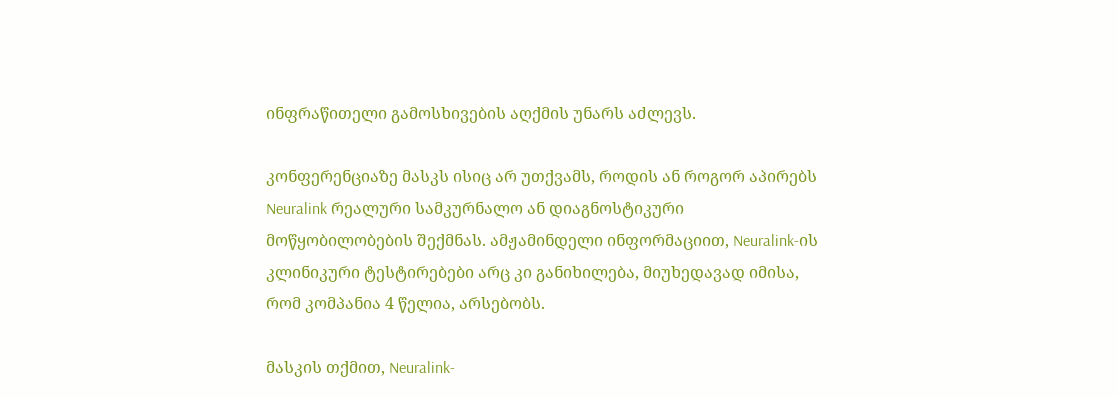ინფრაწითელი გამოსხივების აღქმის უნარს აძლევს.

კონფერენციაზე მასკს ისიც არ უთქვამს, როდის ან როგორ აპირებს Neuralink რეალური სამკურნალო ან დიაგნოსტიკური მოწყობილობების შექმნას. ამჟამინდელი ინფორმაციით, Neuralink-ის კლინიკური ტესტირებები არც კი განიხილება, მიუხედავად იმისა, რომ კომპანია 4 წელია, არსებობს.

მასკის თქმით, Neuralink-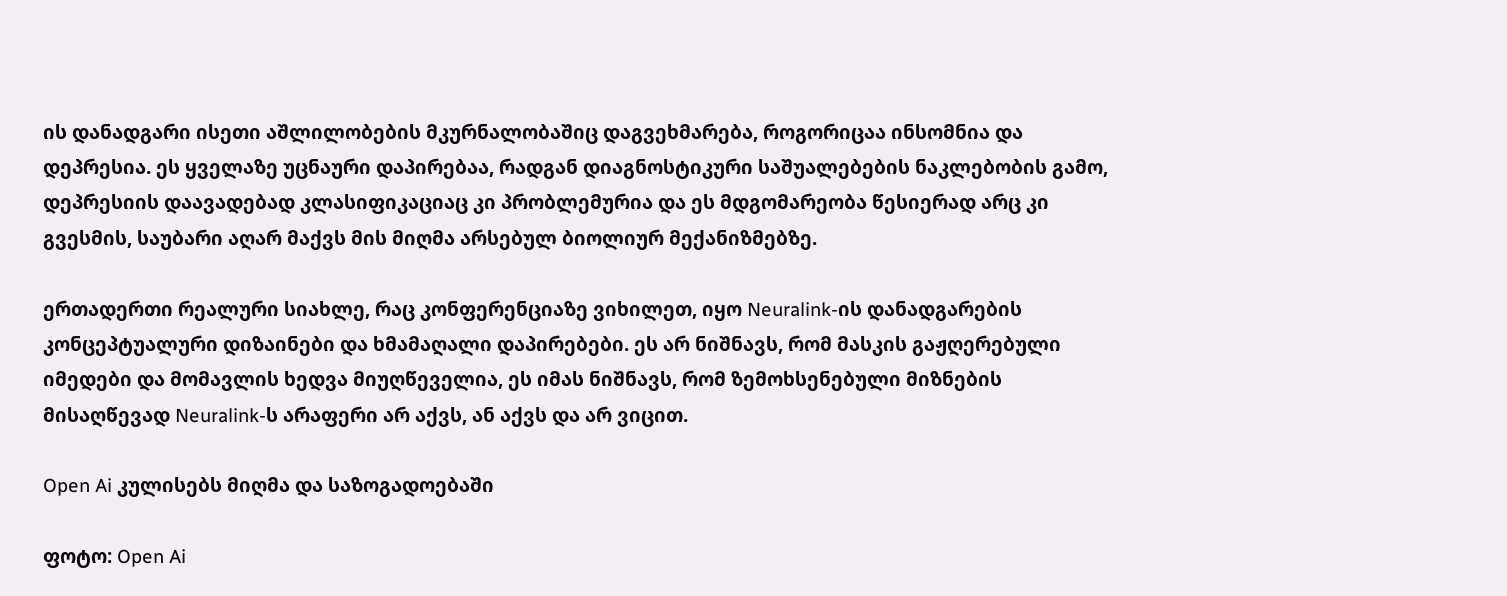ის დანადგარი ისეთი აშლილობების მკურნალობაშიც დაგვეხმარება, როგორიცაა ინსომნია და დეპრესია. ეს ყველაზე უცნაური დაპირებაა, რადგან დიაგნოსტიკური საშუალებების ნაკლებობის გამო, დეპრესიის დაავადებად კლასიფიკაციაც კი პრობლემურია და ეს მდგომარეობა წესიერად არც კი გვესმის, საუბარი აღარ მაქვს მის მიღმა არსებულ ბიოლიურ მექანიზმებზე.

ერთადერთი რეალური სიახლე, რაც კონფერენციაზე ვიხილეთ, იყო Neuralink-ის დანადგარების კონცეპტუალური დიზაინები და ხმამაღალი დაპირებები. ეს არ ნიშნავს, რომ მასკის გაჟღერებული იმედები და მომავლის ხედვა მიუღწეველია, ეს იმას ნიშნავს, რომ ზემოხსენებული მიზნების მისაღწევად Neuralink-ს არაფერი არ აქვს, ან აქვს და არ ვიცით.

Open Ai კულისებს მიღმა და საზოგადოებაში

ფოტო: Open Ai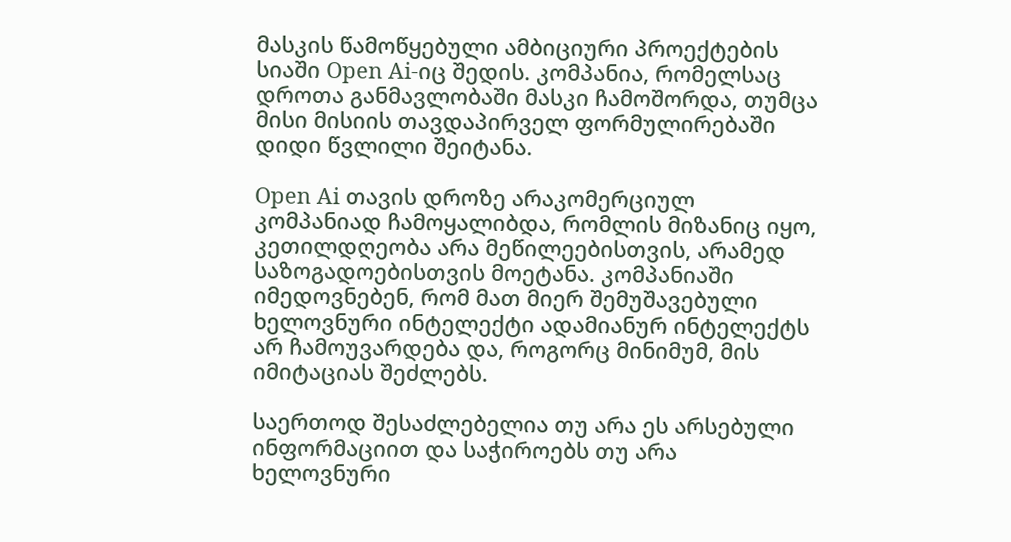მასკის წამოწყებული ამბიციური პროექტების სიაში Open Ai-იც შედის. კომპანია, რომელსაც დროთა განმავლობაში მასკი ჩამოშორდა, თუმცა მისი მისიის თავდაპირველ ფორმულირებაში დიდი წვლილი შეიტანა.

Open Ai თავის დროზე არაკომერციულ კომპანიად ჩამოყალიბდა, რომლის მიზანიც იყო, კეთილდღეობა არა მეწილეებისთვის, არამედ საზოგადოებისთვის მოეტანა. კომპანიაში იმედოვნებენ, რომ მათ მიერ შემუშავებული ხელოვნური ინტელექტი ადამიანურ ინტელექტს არ ჩამოუვარდება და, როგორც მინიმუმ, მის იმიტაციას შეძლებს.

საერთოდ შესაძლებელია თუ არა ეს არსებული ინფორმაციით და საჭიროებს თუ არა ხელოვნური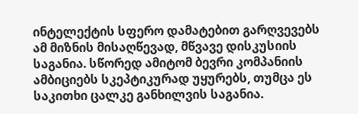ინტელექტის სფერო დამატებით გარღვევებს ამ მიზნის მისაღწევად, მწვავე დისკუსიის საგანია. სწორედ ამიტომ ბევრი კომპანიის ამბიციებს სკეპტიკურად უყურებს, თუმცა ეს საკითხი ცალკე განხილვის საგანია.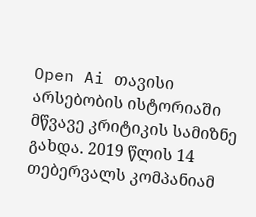Open Ai თავისი არსებობის ისტორიაში მწვავე კრიტიკის სამიზნე გახდა. 2019 წლის 14 თებერვალს კომპანიამ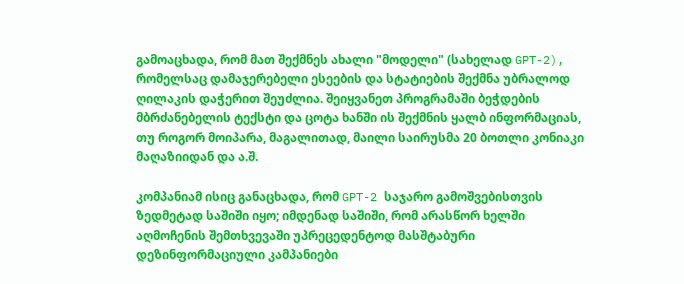გამოაცხადა, რომ მათ შექმნეს ახალი "მოდელი" (სახელად GPT-2), რომელსაც დამაჯერებელი ესეების და სტატიების შექმნა უბრალოდ ღილაკის დაჭერით შეუძლია. შეიყვანეთ პროგრამაში ბეჭდების მბრძანებელის ტექსტი და ცოტა ხანში ის შექმნის ყალბ ინფორმაციას, თუ როგორ მოიპარა, მაგალითად, მაილი საირუსმა 20 ბოთლი კონიაკი მაღაზიიდან და ა.შ.

კომპანიამ ისიც განაცხადა, რომ GPT-2 საჯარო გამოშვებისთვის ზედმეტად საშიში იყო; იმდენად საშიში, რომ არასწორ ხელში აღმოჩენის შემთხვევაში უპრეცედენტოდ მასშტაბური დეზინფორმაციული კამპანიები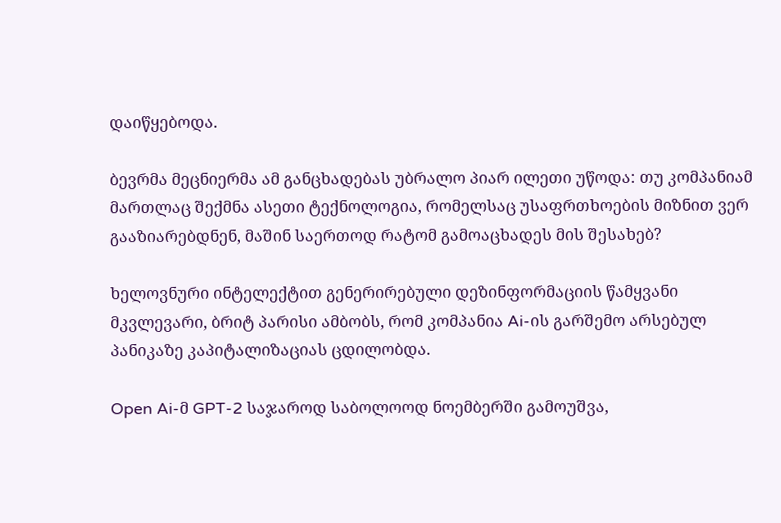დაიწყებოდა.

ბევრმა მეცნიერმა ამ განცხადებას უბრალო პიარ ილეთი უწოდა: თუ კომპანიამ მართლაც შექმნა ასეთი ტექნოლოგია, რომელსაც უსაფრთხოების მიზნით ვერ გააზიარებდნენ, მაშინ საერთოდ რატომ გამოაცხადეს მის შესახებ?

ხელოვნური ინტელექტით გენერირებული დეზინფორმაციის წამყვანი მკვლევარი, ბრიტ პარისი ამბობს, რომ კომპანია Ai-ის გარშემო არსებულ პანიკაზე კაპიტალიზაციას ცდილობდა.

Open Ai-მ GPT-2 საჯაროდ საბოლოოდ ნოემბერში გამოუშვა,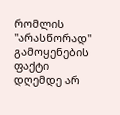რომლის "არასწორად" გამოყენების ფაქტი დღემდე არ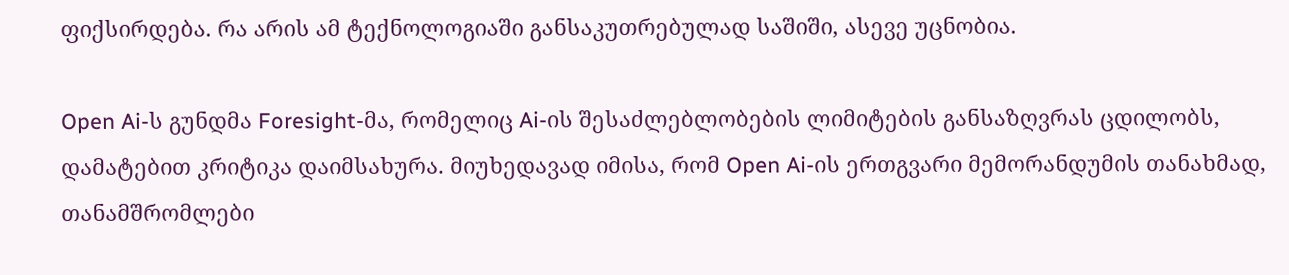ფიქსირდება. რა არის ამ ტექნოლოგიაში განსაკუთრებულად საშიში, ასევე უცნობია.

Open Ai-ს გუნდმა Foresight-მა, რომელიც Ai-ის შესაძლებლობების ლიმიტების განსაზღვრას ცდილობს, დამატებით კრიტიკა დაიმსახურა. მიუხედავად იმისა, რომ Open Ai-ის ერთგვარი მემორანდუმის თანახმად, თანამშრომლები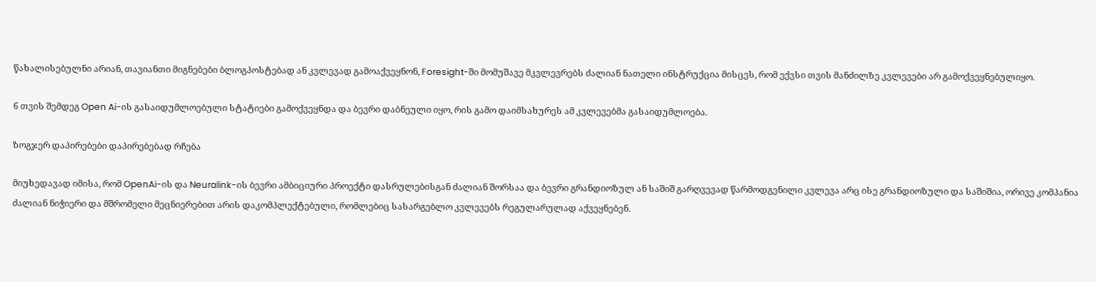წახალისებულნი არიან, თავიანთი მიგნებები ბლოგპოსტებად ან კვლევად გამოაქვეყნონ, Foresight-ში მომუშავე მკვლევრებს ძალიან ნათელი ინსტრუქცია მისცეს, რომ ექვსი თვის მანძილზე კვლევები არ გამოქვეყნებულიყო.

6 თვის შემდეგ Open Ai-ის გასაიდუმლოებული სტატიები გამოქვეყნდა და ბევრი დაბნეული იყო, რის გამო დაიმსახურეს ამ კვლევებმა გასაიდუმლოება.

ზოგჯერ დაპირებები დაპირებებად რჩება

მიუხედავად იმისა, რომ OpenAi-ის და Neuralink-ის ბევრი ამბიციური პროექტი დასრულებისგან ძალიან შორსაა და ბევრი გრანდიოზულ ან საშიშ გარღვევად წარმოდგენილი კვლევა არც ისე გრანდიოზული და საშიშია, ორივე კომპანია ძალიან ნიჭიერი და მშრომელი მეცნიერებით არის დაკომპლექტებული, რომლებიც სასარგებლო კვლევებს რეგულარულად აქვეყნებენ.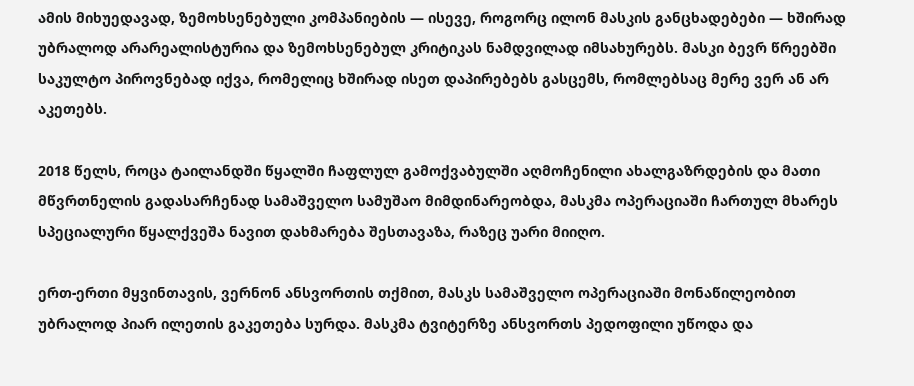ამის მიხუედავად, ზემოხსენებული კომპანიების — ისევე, როგორც ილონ მასკის განცხადებები — ხშირად უბრალოდ არარეალისტურია და ზემოხსენებულ კრიტიკას ნამდვილად იმსახურებს. მასკი ბევრ წრეებში საკულტო პიროვნებად იქვა, რომელიც ხშირად ისეთ დაპირებებს გასცემს, რომლებსაც მერე ვერ ან არ აკეთებს.

2018 წელს, როცა ტაილანდში წყალში ჩაფლულ გამოქვაბულში აღმოჩენილი ახალგაზრდების და მათი მწვრთნელის გადასარჩენად სამაშველო სამუშაო მიმდინარეობდა, მასკმა ოპერაციაში ჩართულ მხარეს სპეციალური წყალქვეშა ნავით დახმარება შესთავაზა, რაზეც უარი მიიღო.

ერთ-ერთი მყვინთავის, ვერნონ ანსვორთის თქმით, მასკს სამაშველო ოპერაციაში მონაწილეობით უბრალოდ პიარ ილეთის გაკეთება სურდა. მასკმა ტვიტერზე ანსვორთს პედოფილი უწოდა და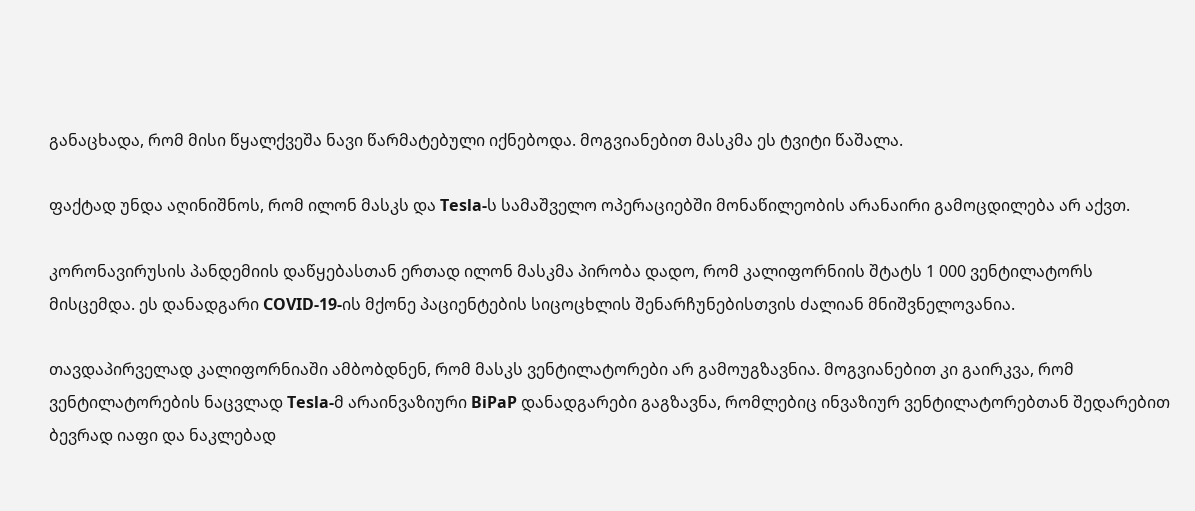განაცხადა, რომ მისი წყალქვეშა ნავი წარმატებული იქნებოდა. მოგვიანებით მასკმა ეს ტვიტი წაშალა.

ფაქტად უნდა აღინიშნოს, რომ ილონ მასკს და Tesla-ს სამაშველო ოპერაციებში მონაწილეობის არანაირი გამოცდილება არ აქვთ.

კორონავირუსის პანდემიის დაწყებასთან ერთად ილონ მასკმა პირობა დადო, რომ კალიფორნიის შტატს 1 000 ვენტილატორს მისცემდა. ეს დანადგარი COVID-19-ის მქონე პაციენტების სიცოცხლის შენარჩუნებისთვის ძალიან მნიშვნელოვანია.

თავდაპირველად კალიფორნიაში ამბობდნენ, რომ მასკს ვენტილატორები არ გამოუგზავნია. მოგვიანებით კი გაირკვა, რომ ვენტილატორების ნაცვლად Tesla-მ არაინვაზიური BiPaP დანადგარები გაგზავნა, რომლებიც ინვაზიურ ვენტილატორებთან შედარებით ბევრად იაფი და ნაკლებად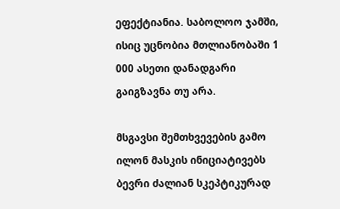ეფექტიანია. საბოლოო ჯამში, ისიც უცნობია მთლიანობაში 1 000 ასეთი დანადგარი გაიგზავნა თუ არა.

მსგავსი შემთხვევების გამო ილონ მასკის ინიციატივებს ბევრი ძალიან სკეპტიკურად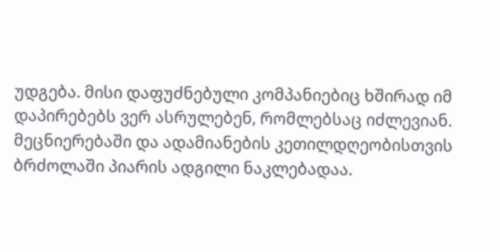უდგება. მისი დაფუძნებული კომპანიებიც ხშირად იმ დაპირებებს ვერ ასრულებენ, რომლებსაც იძლევიან. მეცნიერებაში და ადამიანების კეთილდღეობისთვის ბრძოლაში პიარის ადგილი ნაკლებადაა.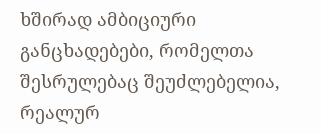ხშირად ამბიციური განცხადებები, რომელთა შესრულებაც შეუძლებელია, რეალურ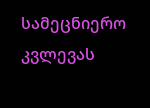სამეცნიერო კვლევას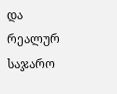და რეალურ საჯარო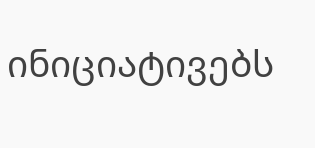ინიციატივებს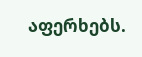აფერხებს.